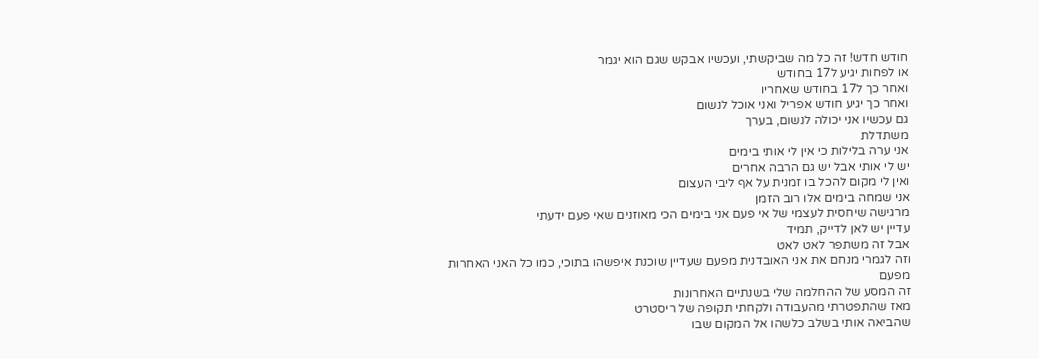חודש חדש! זה כל מה שביקשתי, ועכשיו אבקש שגם הוא יגמר
או לפחות יגיע ל17 בחודש
ואחר כך ל17 בחודש שאחריו
ואחר כך יגיע חודש אפריל ואני אוכל לנשום
גם עכשיו אני יכולה לנשום, בערך
משתדלת
אני ערה בלילות כי אין לי אותי בימים
יש לי אותי אבל יש גם הרבה אחרים
ואין לי מקום להכל בו זמנית על אף ליבי העצום
אני שמחה בימים אלו רוב הזמן
מרגישה שיחסית לעצמי של אי פעם אני בימים הכי מאוזנים שאי פעם ידעתי
עדיין יש לאן לדייק, תמיד
אבל זה משתפר לאט לאט
וזה לגמרי מנחם את אני האובדנית מפעם שעדיין שוכנת איפשהו בתוכי, כמו כל האני האחרות מפעם
זה המסע של ההחלמה שלי בשנתיים האחרונות
מאז שהתפטרתי מהעבודה ולקחתי תקופה של ריסטרט
שהביאה אותי בשלב כלשהו אל המקום שבו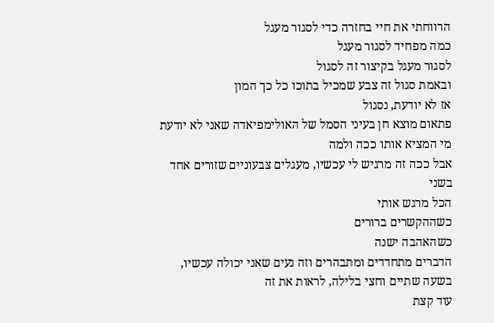הרווחתי את חיי בחזרה כדי לסגור מעגל
כמה מפחיד לסגור מעגל
לסגור מעגל בקיצור זה לסגול
ובאמת סגול זה צבע שמכיל בתוכו כל כך המון
אז לא יודעת, נסגול
פתאום מוצא חן בעיני הסמל של האולימפיאדה שאני לא יודעת מי המציא אותו ככה ולמה
אבל ככה זה מרגיש לי עכשיו, מעגלים צבעוניים שזורים אחד בשני
הכל מרגש אותי
כשההקשרים ברורים
כשהאהבה ישנה
הדברים מתחדדים ומתבהרים וזה נעים שאני יכולה עכשיו, בשעה שתיים וחצי בלילה, לראות את זה
עוד קצת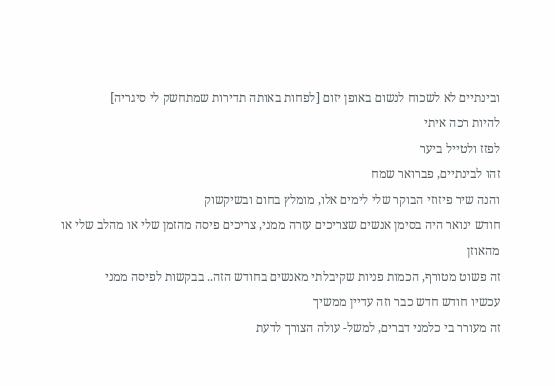ובינתיים לא לשכוח לנשום באופן יזום [לפחות באותה תדירות שמתחשק לי סיגריה]
להיות רכה איתי
לפזז ולטייל ביער
זהו לבינתיים, פברואר שמח
והנה שיר פיזוזי הבוקר שלי לימים אלו, מומלץ בחום ובשיקשוק
חודש ינואר היה בסימן אנשים שצריכים עזרה ממני, צריכים פיסה מהזמן שלי או מהלב שלי או מהאוזן
זה פשוט מטורף, הכמות פניות שקיבלתי מאנשים בחודש הזה.. בבקשות לפיסה ממני
עכשיו חודש חדש כבר וזה עדיין ממשיך
זה מעורר בי כלמני דברים, למשל- עולה הצורך לדעת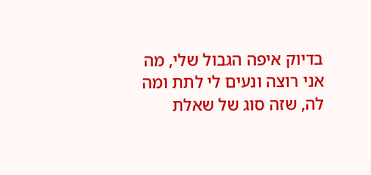בדיוק איפה הגבול שלי, מה אני רוצה ונעים לי לתת ומה לה, שזה סוג של שאלת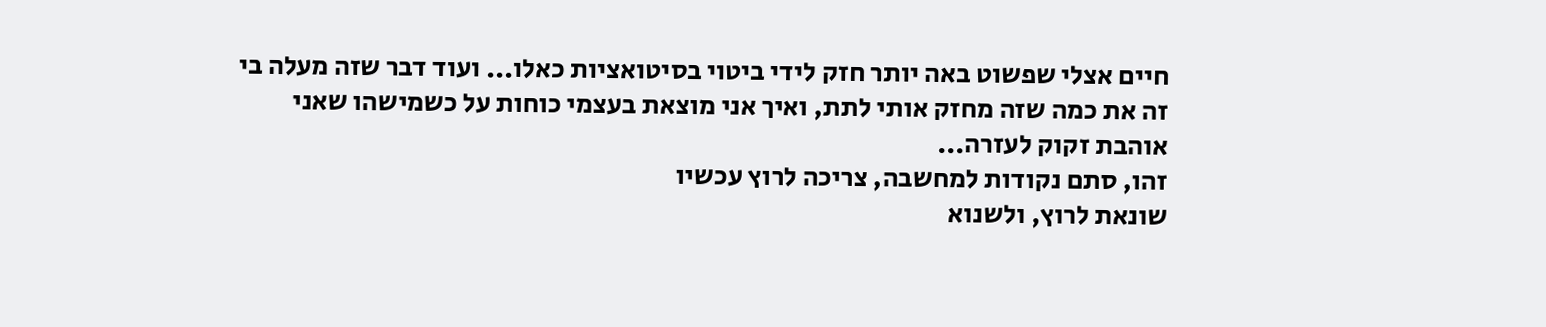חיים אצלי שפשוט באה יותר חזק לידי ביטוי בסיטואציות כאלו... ועוד דבר שזה מעלה בי זה את כמה שזה מחזק אותי לתת, ואיך אני מוצאת בעצמי כוחות על כשמישהו שאני אוהבת זקוק לעזרה...
זהו, סתם נקודות למחשבה, צריכה לרוץ עכשיו
שונאת לרוץ, ולשנוא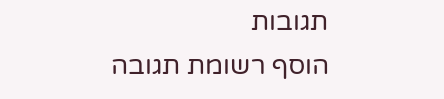תגובות
הוסף רשומת תגובה